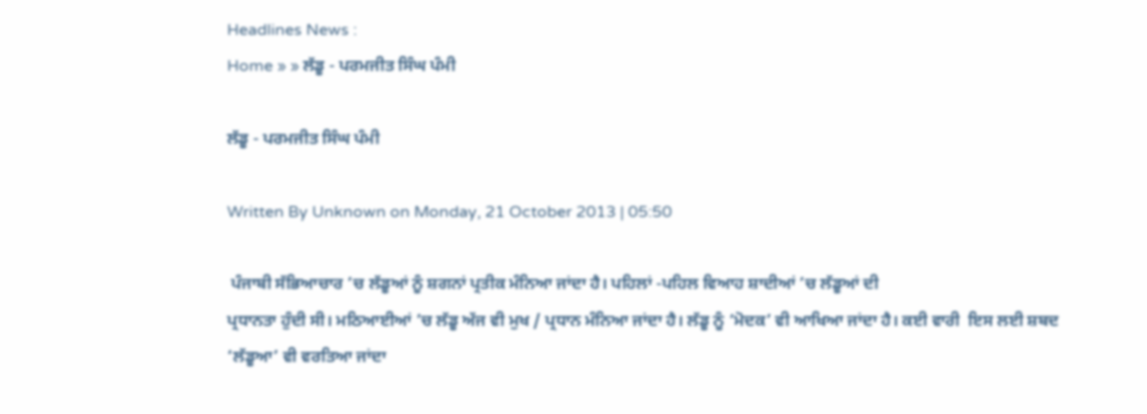Headlines News :
Home » » ਲੱਡੂ - ਪਰਮਜੀਤ ਸਿੰਘ ਪੰਮੀ

ਲੱਡੂ - ਪਰਮਜੀਤ ਸਿੰਘ ਪੰਮੀ

Written By Unknown on Monday, 21 October 2013 | 05:50

 ਪੰਜਾਬੀ ਸੱਭਿਆਚਾਰ ’ਚ ਲੱਡੂਆਂ ਨੂੰ ਸ਼ਗਨਾਂ ਪ੍ਰਤੀਕ ਮੰਨਿਆ ਜਾਂਦਾ ਹੈ। ਪਹਿਲਾਂ -ਪਹਿਲ ਵਿਆਹ ਸ਼ਾਦੀਆਂ ’ਚ ਲੱਡੂਆਂ ਦੀ
ਪ੍ਰਧਾਨਤਾ ਹੁੰਦੀ ਸੀ। ਮਠਿਆਈਆਂ ’ਚ ਲੱਡੂ ਅੱਜ ਵੀ ਮੁਖ / ਪ੍ਰਧਾਨ ਮੰਨਿਆ ਜਾਂਦਾ ਹੈ। ਲੱਡੂ ਨੂੰ ‘ਮੋਦਕ’ ਵੀ ਆਖਿਆ ਜਾਂਦਾ ਹੈ। ਕਈ ਵਾਰੀ  ਇਸ ਲਈ ਸ਼ਬਦ ‘ਲੱਡੂਆ’ ਵੀ ਵਰਤਿਆ ਜਾਂਦਾ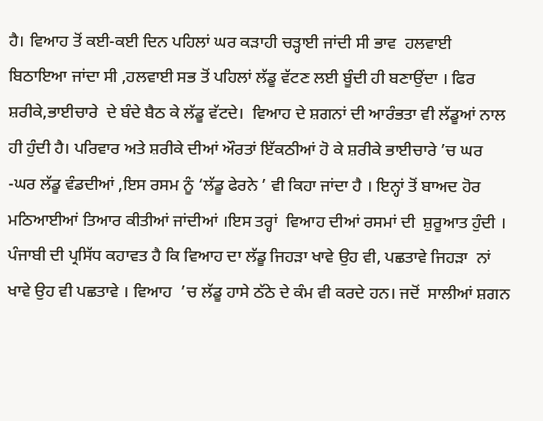ਹੈ। ਵਿਆਹ ਤੋਂ ਕਈ-ਕਈ ਦਿਨ ਪਹਿਲਾਂ ਘਰ ਕੜਾਹੀ ਚੜ੍ਹਾਈ ਜਾਂਦੀ ਸੀ ਭਾਵ  ਹਲਵਾਈ ਬਿਠਾਇਆ ਜਾਂਦਾ ਸੀ ,ਹਲਵਾਈ ਸਭ ਤੋਂ ਪਹਿਲਾਂ ਲੱਡੂ ਵੱਟਣ ਲਈ ਬੂੰਦੀ ਹੀ ਬਣਾਉਂਦਾ । ਫਿਰ ਸ਼ਰੀਕੇ,ਭਾਈਚਾਰੇ  ਦੇ ਬੰਦੇ ਬੈਠ ਕੇ ਲੱਡੂ ਵੱਟਦੇ।  ਵਿਆਹ ਦੇ ਸ਼ਗਨਾਂ ਦੀ ਆਰੰਭਤਾ ਵੀ ਲੱਡੂਆਂ ਨਾਲ ਹੀ ਹੁੰਦੀ ਹੈ। ਪਰਿਵਾਰ ਅਤੇ ਸ਼ਰੀਕੇ ਦੀਆਂ ਔਰਤਾਂ ਇੱਕਠੀਆਂ ਹੋ ਕੇ ਸ਼ਰੀਕੇ ਭਾਈਚਾਰੇ ’ਚ ਘਰ -ਘਰ ਲੱਡੂ ਵੰਡਦੀਆਂ ,ਇਸ ਰਸਮ ਨੂੰ ‘ਲੱਡੂ ਫੇਰਨੇ ’ ਵੀ ਕਿਹਾ ਜਾਂਦਾ ਹੈ । ਇਨ੍ਹਾਂ ਤੋਂ ਬਾਅਦ ਹੋਰ ਮਠਿਆਈਆਂ ਤਿਆਰ ਕੀਤੀਆਂ ਜਾਂਦੀਆਂ ।ਇਸ ਤਰ੍ਹਾਂ  ਵਿਆਹ ਦੀਆਂ ਰਸਮਾਂ ਦੀ  ਸ਼ੁਰੂਆਤ ਹੁੰਦੀ ।
ਪੰਜਾਬੀ ਦੀ ਪ੍ਰਸਿੱਧ ਕਹਾਵਤ ਹੈ ਕਿ ਵਿਆਹ ਦਾ ਲੱਡੂ ਜਿਹੜਾ ਖਾਵੇ ਉਹ ਵੀ, ਪਛਤਾਵੇ ਜਿਹੜਾ  ਨਾਂ ਖਾਵੇ ਉਹ ਵੀ ਪਛਤਾਵੇ । ਵਿਆਹ  ’ਚ ਲੱਡੂ ਹਾਸੇ ਠੱਠੇ ਦੇ ਕੰਮ ਵੀ ਕਰਦੇ ਹਨ। ਜਦੋਂ  ਸਾਲੀਆਂ ਸ਼ਗਨ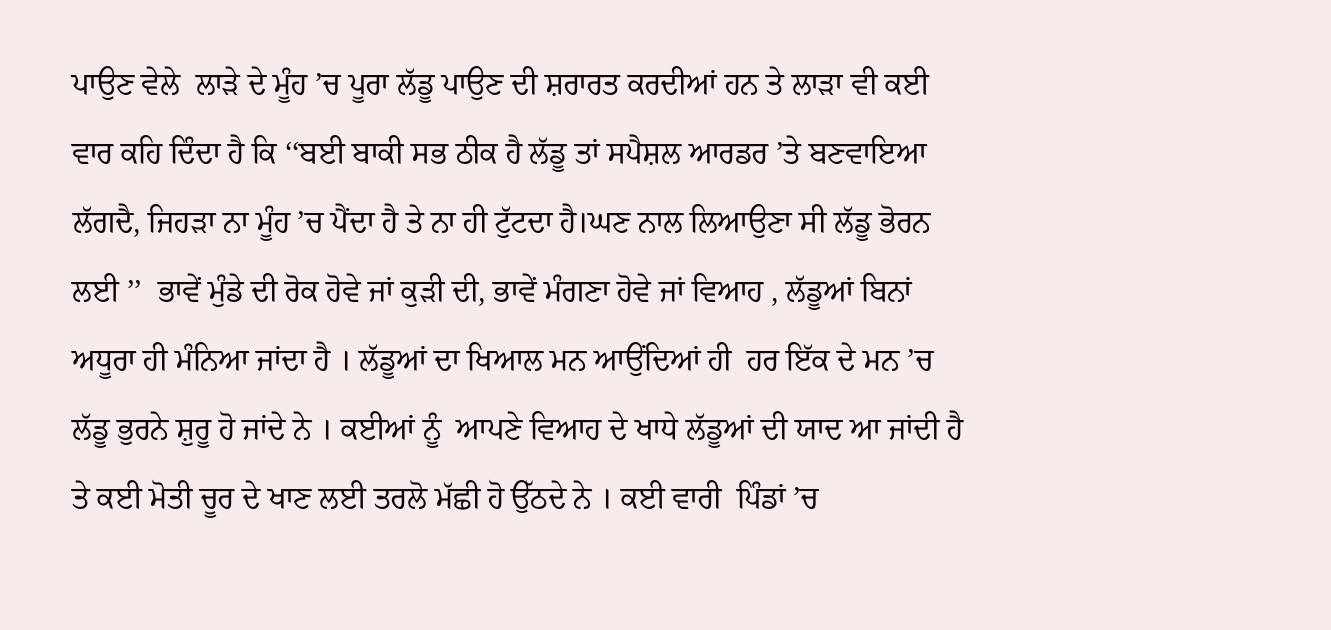ਪਾਉਣ ਵੇਲੇ  ਲਾੜੇ ਦੇ ਮੂੰਹ ’ਚ ਪੂਰਾ ਲੱਡੂ ਪਾਉਣ ਦੀ ਸ਼ਰਾਰਤ ਕਰਦੀਆਂ ਹਨ ਤੇ ਲਾੜਾ ਵੀ ਕਈ ਵਾਰ ਕਹਿ ਦਿੰਦਾ ਹੈ ਕਿ ‘‘ਬਈ ਬਾਕੀ ਸਭ ਠੀਕ ਹੈ ਲੱਡੂ ਤਾਂ ਸਪੈਸ਼ਲ ਆਰਡਰ ’ਤੇ ਬਣਵਾਇਆ ਲੱਗਦੈ, ਜਿਹੜਾ ਨਾ ਮੂੰਹ ’ਚ ਪੈਂਦਾ ਹੈ ਤੇ ਨਾ ਹੀ ਟੁੱਟਦਾ ਹੈ।ਘਣ ਨਾਲ ਲਿਆਉਣਾ ਸੀ ਲੱਡੂ ਭੋਰਨ ਲਈ ’’  ਭਾਵੇਂ ਮੁੰਡੇ ਦੀ ਰੋਕ ਹੋਵੇ ਜਾਂ ਕੁੜੀ ਦੀ, ਭਾਵੇਂ ਮੰਗਣਾ ਹੋਵੇ ਜਾਂ ਵਿਆਹ , ਲੱਡੂਆਂ ਬਿਨਾਂ ਅਧੂਰਾ ਹੀ ਮੰਨਿਆ ਜਾਂਦਾ ਹੈ । ਲੱਡੂਆਂ ਦਾ ਖਿਆਲ ਮਨ ਆਉਂਦਿਆਂ ਹੀ  ਹਰ ਇੱਕ ਦੇ ਮਨ ’ਚ ਲੱਡੂ ਭੁਰਨੇ ਸ਼ੁਰੂ ਹੋ ਜਾਂਦੇ ਨੇ । ਕਈਆਂ ਨੂੰ  ਆਪਣੇ ਵਿਆਹ ਦੇ ਖਾਧੇ ਲੱਡੂਆਂ ਦੀ ਯਾਦ ਆ ਜਾਂਦੀ ਹੈ ਤੇ ਕਈ ਮੋਤੀ ਚੂਰ ਦੇ ਖਾਣ ਲਈ ਤਰਲੋ ਮੱਛੀ ਹੋ ਉੱਠਦੇ ਨੇ । ਕਈ ਵਾਰੀ  ਪਿੰਡਾਂ ’ਚ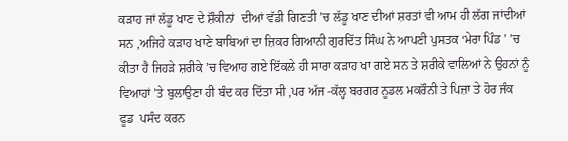ਕੜਾਹ ਜਾਂ ਲੱਡੂ ਖਾਣ ਦੇ ਸ਼ੌਕੀਨਾਂ  ਦੀਆਂ ਵੱਡੀ ਗਿਣਤੀ ’ਚ ਲੱਡੂ ਖਾਣ ਦੀਆਂ ਸ਼ਰਤਾਂ ਵੀ ਆਮ ਹੀ ਲੱਗ ਜਾਂਦੀਆਂ ਸਨ ,ਅਜਿਹੇ ਕੜਾਹ ਖਾਣੇ ਬਾਬਿਆਂ ਦਾ ਜ਼ਿਕਰ ਗਿਆਨੀ ਗੁਰਦਿੱਤ ਸਿੰਘ ਨੇ ਆਪਣੀ ਪੁਸਤਕ ‘ਮੇਰਾ ਪਿੰਡ ’ ’ਚ ਕੀਤਾ ਹੈ ਜਿਹੜੇ ਸ਼ਰੀਕੇ ’ਚ ਵਿਆਹ ਗਏ ਇੱਕਲੇ ਹੀ ਸਾਰਾ ਕੜਾਹ ਖਾ ਗਏ ਸਨ ਤੇ ਸ਼ਰੀਕੇ ਵਾਲਿਆਂ ਨੇ ਉਹਨਾਂ ਨੂੰ ਵਿਆਹਾਂ ’ਤੇ ਬੁਲਾਉਣਾ ਹੀ ਬੰਦ ਕਰ ਦਿੱਤਾ ਸੀ ,ਪਰ ਅੱਜ -ਕੱਲ੍ਹ ਬਰਗਰ ਨੂਡਲ ਮਕਰੌਨੀ ਤੇ ਪਿਜ਼ਾ ਤੇ ਹੋਰ ਜੰਕ ਫੂਡ  ਪਸੰਦ ਕਰਨ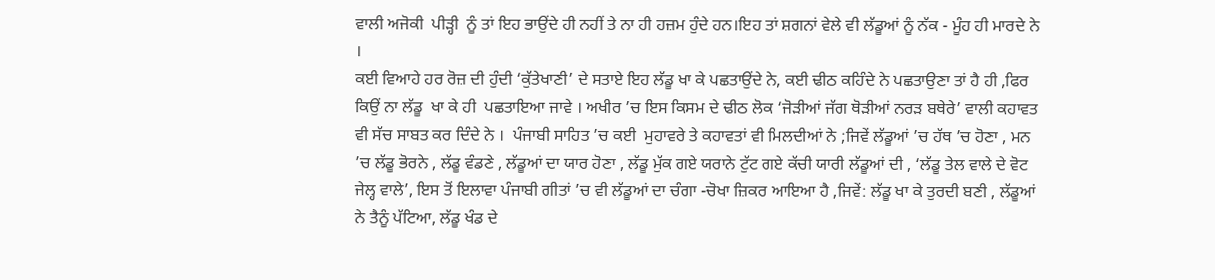ਵਾਲੀ ਅਜੋਕੀ  ਪੀੜ੍ਹੀ  ਨੂੰ ਤਾਂ ਇਹ ਭਾਉਂਦੇ ਹੀ ਨਹੀਂ ਤੇ ਨਾ ਹੀ ਹਜ਼ਮ ਹੁੰਦੇ ਹਨ।ਇਹ ਤਾਂ ਸ਼ਗਨਾਂ ਵੇਲੇ ਵੀ ਲੱਡੂਆਂ ਨੂੰ ਨੱਕ - ਮੂੰਹ ਹੀ ਮਾਰਦੇ ਨੇ ।
ਕਈ ਵਿਆਹੇ ਹਰ ਰੋਜ਼ ਦੀ ਹੁੰਦੀ ‘ਕੁੱਤੇਖਾਣੀ’ ਦੇ ਸਤਾਏ ਇਹ ਲੱਡੂ ਖਾ ਕੇ ਪਛਤਾਉਂਦੇ ਨੇ, ਕਈ ਢੀਠ ਕਹਿੰਦੇ ਨੇ ਪਛਤਾਉਣਾ ਤਾਂ ਹੈ ਹੀ ,ਫਿਰ ਕਿਉਂ ਨਾ ਲੱਡੂ  ਖਾ ਕੇ ਹੀ  ਪਛਤਾਇਆ ਜਾਵੇ । ਅਖੀਰ ’ਚ ਇਸ ਕਿਸਮ ਦੇ ਢੀਠ ਲੋਕ ‘ਜੋੜੀਆਂ ਜੱਗ ਥੋੜੀਆਂ ਨਰੜ ਬਥੇਰੇ’ ਵਾਲੀ ਕਹਾਵਤ ਵੀ ਸੱਚ ਸਾਬਤ ਕਰ ਦਿੰਦੇ ਨੇ ।  ਪੰਜਾਬੀ ਸਾਹਿਤ ’ਚ ਕਈ  ਮੁਹਾਵਰੇ ਤੇ ਕਹਾਵਤਾਂ ਵੀ ਮਿਲਦੀਆਂ ਨੇ ;ਜਿਵੇਂ ਲੱਡੂਆਂ ’ਚ ਹੱਥ ’ਚ ਹੋਣਾ , ਮਨ ’ਚ ਲੱਡੂ ਭੋਰਨੇ , ਲੱਡੂ ਵੰਡਣੇ , ਲੱਡੂਆਂ ਦਾ ਯਾਰ ਹੋਣਾ , ਲੱਡੂ ਮੁੱਕ ਗਏ ਯਰਾਨੇ ਟੁੱਟ ਗਏ ਕੱਚੀ ਯਾਰੀ ਲੱਡੂਆਂ ਦੀ , ‘ਲੱਡੂ ਤੇਲ ਵਾਲੇ ਦੇ ਵੋਟ ਜੇਲ੍ਹ ਵਾਲੇ’, ਇਸ ਤੋਂ ਇਲਾਵਾ ਪੰਜਾਬੀ ਗੀਤਾਂ ’ਚ ਵੀ ਲੱਡੂਆਂ ਦਾ ਚੰਗਾ -ਚੋਖਾ ਜ਼ਿਕਰ ਆਇਆ ਹੈ ,ਜਿਵੇਂ: ਲੱਡੂ ਖਾ ਕੇ ਤੁਰਦੀ ਬਣੀ , ਲੱਡੂਆਂ ਨੇ ਤੈਨੂੰ ਪੱਟਿਆ, ਲੱਡੂ ਖੰਡ ਦੇ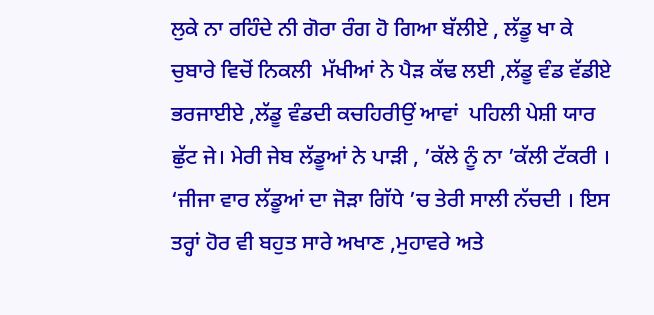ਲੁਕੇ ਨਾ ਰਹਿੰਦੇ ਨੀ ਗੋਰਾ ਰੰਗ ਹੋ ਗਿਆ ਬੱਲੀਏ , ਲੱਡੂ ਖਾ ਕੇ ਚੁਬਾਰੇ ਵਿਚੋਂ ਨਿਕਲੀ  ਮੱਖੀਆਂ ਨੇ ਪੈੜ ਕੱਢ ਲਈ ,ਲੱਡੂ ਵੰਡ ਵੱਡੀਏ ਭਰਜਾਈਏ ,ਲੱਡੂ ਵੰਡਦੀ ਕਚਹਿਰੀਉਂ ਆਵਾਂ  ਪਹਿਲੀ ਪੇਸ਼ੀ ਯਾਰ ਛੁੱਟ ਜੇ। ਮੇਰੀ ਜੇਬ ਲੱਡੂਆਂ ਨੇ ਪਾੜੀ , ’ਕੱਲੇ ਨੂੰ ਨਾ ’ਕੱਲੀ ਟੱਕਰੀ । ‘ਜੀਜਾ ਵਾਰ ਲੱਡੂਆਂ ਦਾ ਜੋੜਾ ਗਿੱਧੇ ’ਚ ਤੇਰੀ ਸਾਲੀ ਨੱਚਦੀ । ਇਸ ਤਰ੍ਹਾਂ ਹੋਰ ਵੀ ਬਹੁਤ ਸਾਰੇ ਅਖਾਣ ,ਮੁਹਾਵਰੇ ਅਤੇ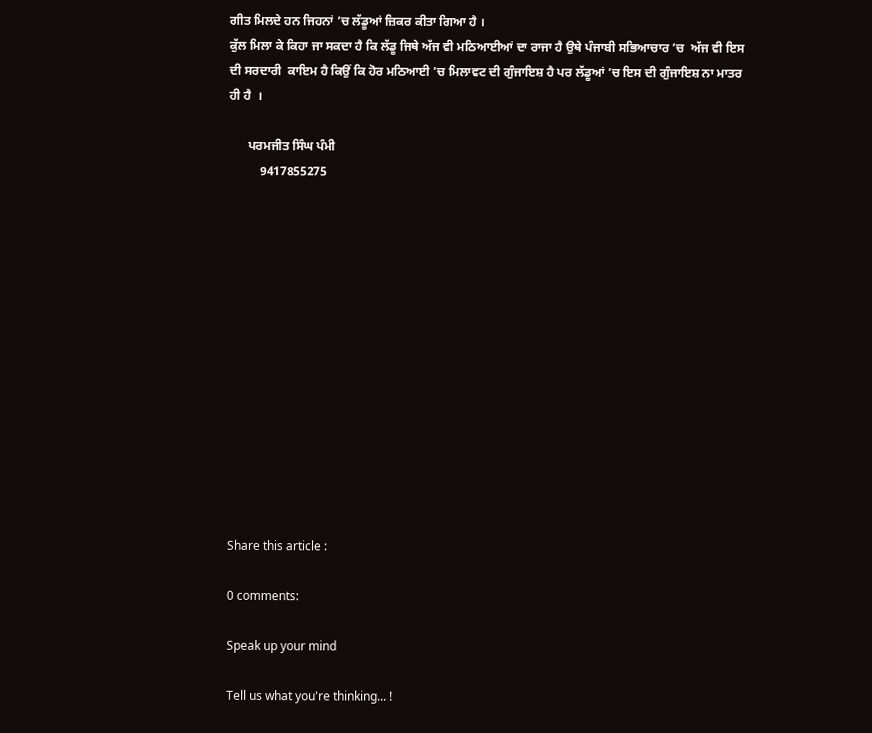ਗੀਤ ਮਿਲਦੇ ਹਨ ਜਿਹਨਾਂ ’ਚ ਲੱਡੂਆਂ ਜ਼ਿਕਰ ਕੀਤਾ ਗਿਆ ਹੈ ।
ਕੁੱਲ ਮਿਲਾ ਕੇ ਕਿਹਾ ਜਾ ਸਕਦਾ ਹੈ ਕਿ ਲੱਡੂ ਜਿਥੇ ਅੱਜ ਵੀ ਮਠਿਆਈਆਂ ਦਾ ਰਾਜਾ ਹੈ ਉਥੇ ਪੰਜਾਬੀ ਸਭਿਆਚਾਰ ’ਚ  ਅੱਜ ਵੀ ਇਸ ਦੀ ਸਰਦਾਰੀ  ਕਾਇਮ ਹੈ ਕਿਉਂ ਕਿ ਹੋਰ ਮਠਿਆਈ ’ਚ ਮਿਲਾਵਟ ਦੀ ਗੁੰਜਾਇਸ਼ ਹੈ ਪਰ ਲੱਡੂਆਂ ’ਚ ਇਸ ਦੀ ਗੁੰਜਾਇਸ਼ ਨਾ ਮਾਤਰ ਹੀ ਹੈ  ।

      ਪਰਮਜੀਤ ਸਿੰਘ ਪੰਮੀ
          9417855275














Share this article :

0 comments:

Speak up your mind

Tell us what you're thinking... !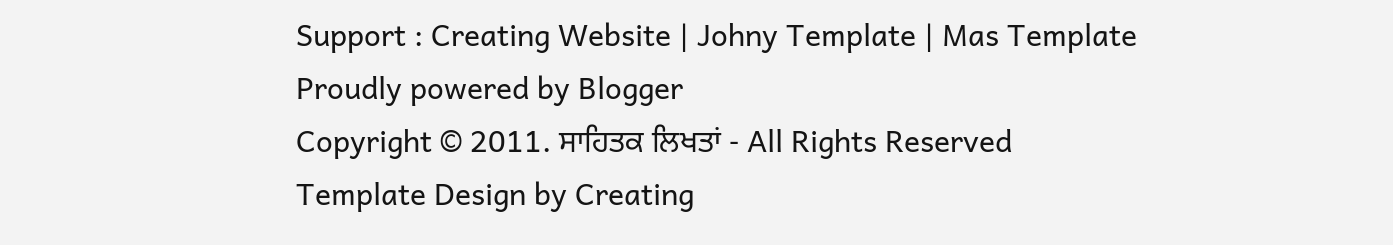Support : Creating Website | Johny Template | Mas Template
Proudly powered by Blogger
Copyright © 2011. ਸਾਹਿਤਕ ਲਿਖਤਾਂ - All Rights Reserved
Template Design by Creating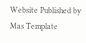Website Published by Mas Template